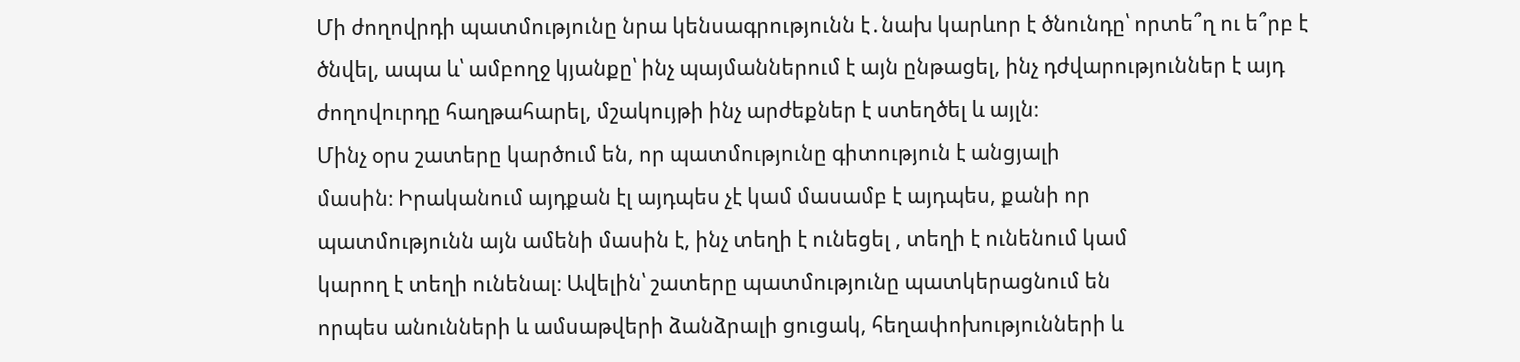Մի ժողովրդի պատմությունը նրա կենսագրությունն է․նախ կարևոր է ծնունդը՝ որտե՞ղ ու ե՞րբ է ծնվել, ապա և՝ ամբողջ կյանքը՝ ինչ պայմաններում է այն ընթացել, ինչ դժվարություններ է այդ ժողովուրդը հաղթահարել, մշակույթի ինչ արժեքներ է ստեղծել և այլն։
Մինչ օրս շատերը կարծում են, որ պատմությունը գիտություն է անցյալի
մասին։ Իրականում այդքան էլ այդպես չէ կամ մասամբ է այդպես, քանի որ
պատմությունն այն ամենի մասին է, ինչ տեղի է ունեցել , տեղի է ունենում կամ
կարող է տեղի ունենալ։ Ավելին՝ շատերը պատմությունը պատկերացնում են
որպես անունների և ամսաթվերի ձանձրալի ցուցակ, հեղափոխությունների և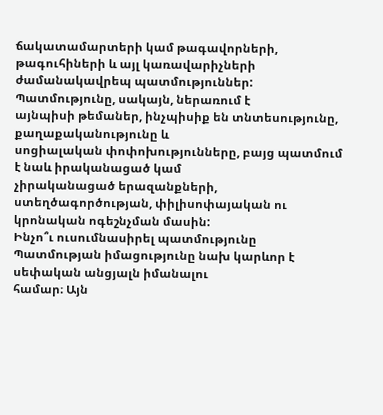ճակատամարտերի կամ թագավորների, թագուհիների և այլ կառավարիչների
ժամանակավրեպ պատմություններ: Պատմությունը, սակայն, ներառում է
այնպիսի թեմաներ, ինչպիսիք են տնտեսությունը, քաղաքականությունը և
սոցիալական փոփոխությունները, բայց պատմում է նաև իրականացած կամ
չիրականացած երազանքների, ստեղծագործության, փիլիսոփայական ու
կրոնական ոգեշնչման մասին:
Ինչո՞ւ ուսումնասիրել պատմությունը
Պատմության իմացությունը նախ կարևոր է սեփական անցյալն իմանալու
համար։ Այն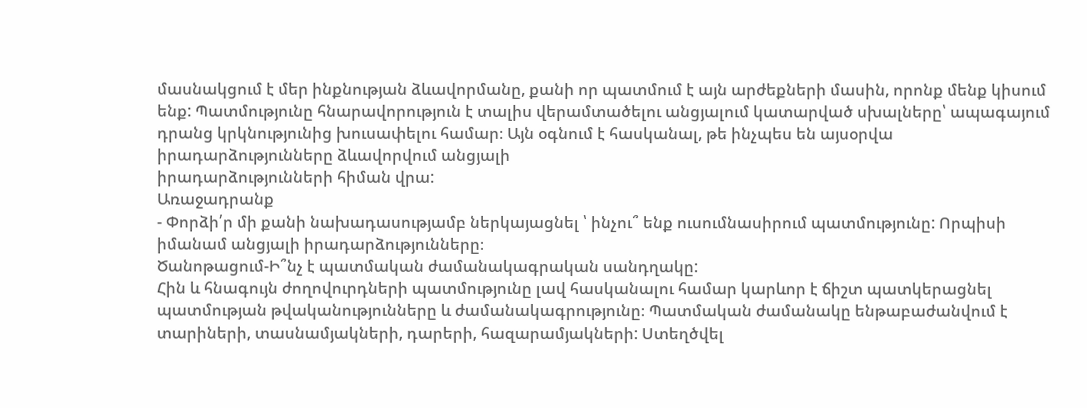մասնակցում է մեր ինքնության ձևավորմանը, քանի որ պատմում է այն արժեքների մասին, որոնք մենք կիսում ենք: Պատմությունը հնարավորություն է տալիս վերամտածելու անցյալում կատարված սխալները՝ ապագայում դրանց կրկնությունից խուսափելու համար։ Այն օգնում է հասկանալ, թե ինչպես են այսօրվա իրադարձությունները ձևավորվում անցյալի
իրադարձությունների հիման վրա:
Առաջադրանք
- Փորձի՛ր մի քանի նախադասությամբ ներկայացնել ՝ ինչու՞ ենք ուսումնասիրում պատմությունը: Որպիսի իմանամ անցյալի իրադարձությունները։
Ծանոթացում-Ի՞նչ է պատմական ժամանակագրական սանդղակը:
Հին և հնագույն ժողովուրդների պատմությունը լավ հասկանալու համար կարևոր է ճիշտ պատկերացնել պատմության թվականությունները և ժամանակագրությունը։ Պատմական ժամանակը ենթաբաժանվում է տարիների, տասնամյակների, դարերի, հազարամյակների: Ստեղծվել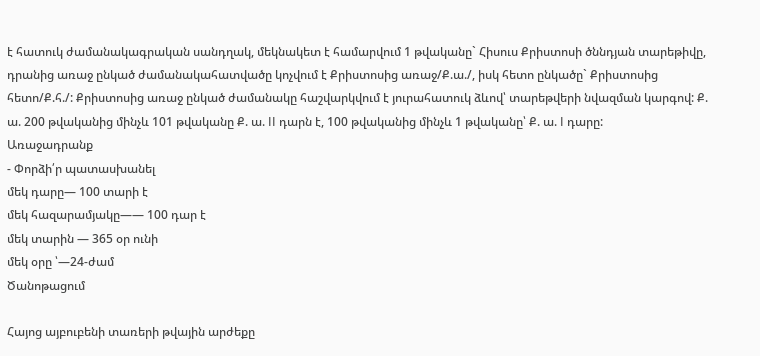է հատուկ ժամանակագրական սանդղակ, մեկնակետ է համարվում 1 թվականը` Հիսուս Քրիստոսի ծննդյան տարեթիվը, դրանից առաջ ընկած ժամանակահատվածը կոչվում է Քրիստոսից առաջ/Ք.ա./, իսկ հետո ընկածը` Քրիստոսից հետո/Ք.հ./: Քրիստոսից առաջ ընկած ժամանակը հաշվարկվում է յուրահատուկ ձևով՝ տարեթվերի նվազման կարգով: Ք. ա. 200 թվականից մինչև 101 թվականը Ք. ա. II դարն է, 100 թվականից մինչև 1 թվականը՝ Ք. ա. I դարը:
Առաջադրանք
- Փորձի՛ր պատասխանել
մեկ դարը— 100 տարի է
մեկ հազարամյակը—— 100 դար է
մեկ տարին — 365 օր ունի
մեկ օրը ՝—24-ժամ
Ծանոթացում

Հայոց այբուբենի տառերի թվային արժեքը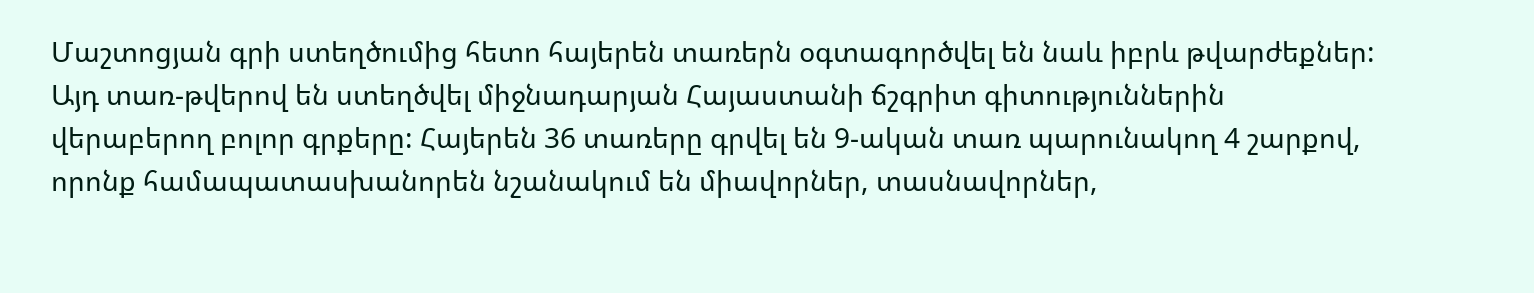Մաշտոցյան գրի ստեղծումից հետո հայերեն տառերն օգտագործվել են նաև իբրև թվարժեքներ: Այդ տառ-թվերով են ստեղծվել միջնադարյան Հայաստանի ճշգրիտ գիտություններին վերաբերող բոլոր գրքերը: Հայերեն 36 տառերը գրվել են 9-ական տառ պարունակող 4 շարքով, որոնք համապատասխանորեն նշանակում են միավորներ, տասնավորներ,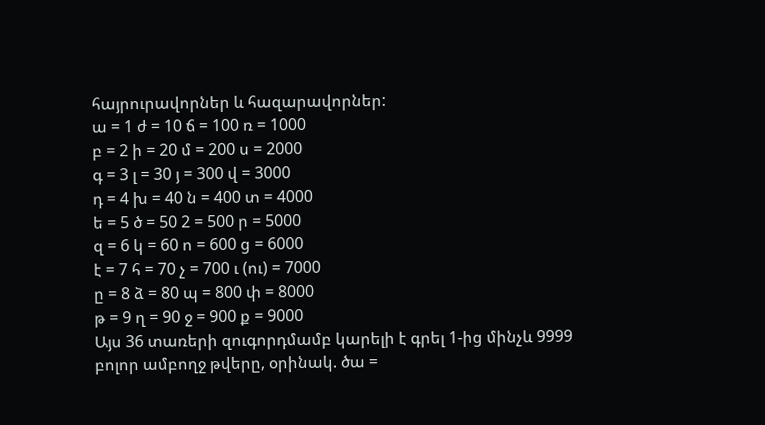հայրուրավորներ և հազարավորներ:
ա = 1 ժ = 10 ճ = 100 ռ = 1000
բ = 2 ի = 20 մ = 200 ս = 2000
գ = 3 լ = 30 յ = 300 վ = 3000
դ = 4 խ = 40 ն = 400 տ = 4000
ե = 5 ծ = 50 2 = 500 ր = 5000
զ = 6 կ = 60 ո = 600 ց = 6000
է = 7 հ = 70 չ = 700 ւ (ու) = 7000
ը = 8 ձ = 80 պ = 800 փ = 8000
թ = 9 ղ = 90 ջ = 900 ք = 9000
Այս 36 տառերի զուգորդմամբ կարելի է գրել 1-ից մինչև 9999 բոլոր ամբողջ թվերը, օրինակ. ծա =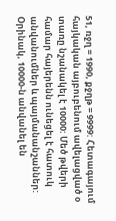51, ռջղ = 1990, քջղթ = 9999: Հետագայում հայկական այբուբենում ավելացված օ տառը նշանակել է 10000: Մեծ թվերի համար հայերենն ունեցել է հատուկ անվանումներ և պայմանանշաններ: Օրինակ, 10000-ն անվանել են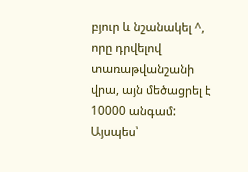բյուր և նշանակել ^, որը դրվելով տառաթվանշանի վրա, այն մեծացրել է 10000 անգամ: Այսպես՝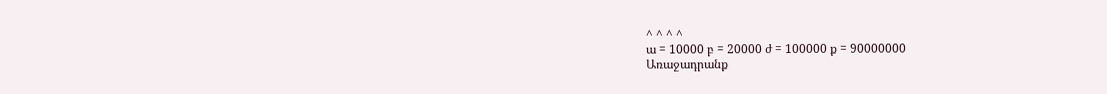^ ^ ^ ^
ա = 10000 բ = 20000 ժ = 100000 ք = 90000000
Առաջադրանք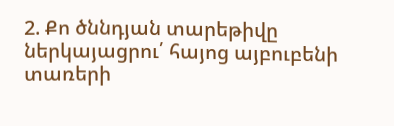2. Քո ծննդյան տարեթիվը ներկայացրու՛ հայոց այբուբենի տառերի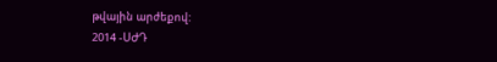թվային արժեքով:
2014 -ՍԺԴ